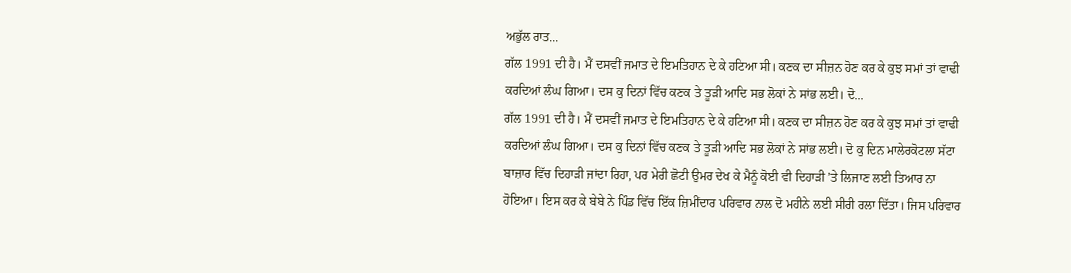ਅਭੁੱਲ ਰਾਤ...
ਗੱਲ 1991 ਦੀ ਹੈ। ਮੈਂ ਦਸਵੀਂ ਜਮਾਤ ਦੇ ਇਮਤਿਹਾਨ ਦੇ ਕੇ ਹਟਿਆ ਸੀ। ਕਣਕ ਦਾ ਸੀਜ਼ਨ ਹੋਣ ਕਰ ਕੇ ਕੁਝ ਸਮਾਂ ਤਾਂ ਵਾਢੀ ਕਰਦਿਆਂ ਲੰਘ ਗਿਆ। ਦਸ ਕੁ ਦਿਨਾਂ ਵਿੱਚ ਕਣਕ ਤੇ ਤੂੜੀ ਆਦਿ ਸਭ ਲੋਕਾਂ ਨੇ ਸਾਂਭ ਲਈ। ਦੋ...
ਗੱਲ 1991 ਦੀ ਹੈ। ਮੈਂ ਦਸਵੀਂ ਜਮਾਤ ਦੇ ਇਮਤਿਹਾਨ ਦੇ ਕੇ ਹਟਿਆ ਸੀ। ਕਣਕ ਦਾ ਸੀਜ਼ਨ ਹੋਣ ਕਰ ਕੇ ਕੁਝ ਸਮਾਂ ਤਾਂ ਵਾਢੀ ਕਰਦਿਆਂ ਲੰਘ ਗਿਆ। ਦਸ ਕੁ ਦਿਨਾਂ ਵਿੱਚ ਕਣਕ ਤੇ ਤੂੜੀ ਆਦਿ ਸਭ ਲੋਕਾਂ ਨੇ ਸਾਂਭ ਲਈ। ਦੋ ਕੁ ਦਿਨ ਮਾਲੇਰਕੋਟਲਾ ਸੱਟਾ ਬਾਜ਼ਾਰ ਵਿੱਚ ਦਿਹਾੜੀ ਜਾਂਦਾ ਰਿਹਾ, ਪਰ ਮੇਰੀ ਛੋਟੀ ਉਮਰ ਦੇਖ ਕੇ ਮੈਨੂੰ ਕੋਈ ਵੀ ਦਿਹਾੜੀ ’ਤੇ ਲਿਜਾਣ ਲਈ ਤਿਆਰ ਨਾ ਹੋਇਆ। ਇਸ ਕਰ ਕੇ ਬੇਬੇ ਨੇ ਪਿੰਡ ਵਿੱਚ ਇੱਕ ਜ਼ਿਮੀਂਦਾਰ ਪਰਿਵਾਰ ਨਾਲ ਦੋ ਮਹੀਨੇ ਲਈ ਸੀਰੀ ਰਲਾ ਦਿੱਤਾ। ਜਿਸ ਪਰਿਵਾਰ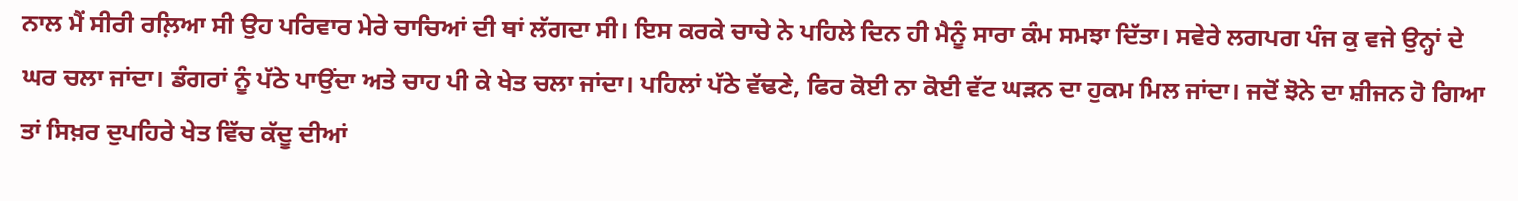ਨਾਲ ਮੈਂ ਸੀਰੀ ਰਲ਼ਿਆ ਸੀ ਉਹ ਪਰਿਵਾਰ ਮੇਰੇ ਚਾਚਿਆਂ ਦੀ ਥਾਂ ਲੱਗਦਾ ਸੀ। ਇਸ ਕਰਕੇ ਚਾਚੇ ਨੇ ਪਹਿਲੇ ਦਿਨ ਹੀ ਮੈਨੂੰ ਸਾਰਾ ਕੰਮ ਸਮਝਾ ਦਿੱਤਾ। ਸਵੇਰੇ ਲਗਪਗ ਪੰਜ ਕੁ ਵਜੇ ਉਨ੍ਹਾਂ ਦੇ ਘਰ ਚਲਾ ਜਾਂਦਾ। ਡੰਗਰਾਂ ਨੂੰ ਪੱਠੇ ਪਾਉਂਦਾ ਅਤੇ ਚਾਹ ਪੀ ਕੇ ਖੇਤ ਚਲਾ ਜਾਂਦਾ। ਪਹਿਲਾਂ ਪੱਠੇ ਵੱਢਣੇ, ਫਿਰ ਕੋਈ ਨਾ ਕੋਈ ਵੱਟ ਘੜਨ ਦਾ ਹੁਕਮ ਮਿਲ ਜਾਂਦਾ। ਜਦੋਂ ਝੋਨੇ ਦਾ ਸ਼ੀਜਨ ਹੋ ਗਿਆ ਤਾਂ ਸਿਖ਼ਰ ਦੁਪਹਿਰੇ ਖੇਤ ਵਿੱਚ ਕੱਦੂ ਦੀਆਂ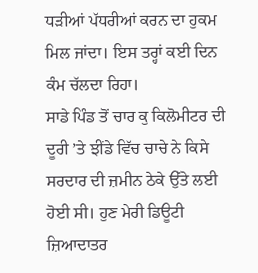ਧੜੀਆਂ ਪੱਧਰੀਆਂ ਕਰਨ ਦਾ ਹੁਕਮ ਮਿਲ ਜਾਂਦਾ। ਇਸ ਤਰ੍ਹਾਂ ਕਈ ਦਿਨ ਕੰਮ ਚੱਲਦਾ ਰਿਹਾ।
ਸਾਡੇ ਪਿੰਡ ਤੋਂ ਚਾਰ ਕੁ ਕਿਲੋਮੀਟਰ ਦੀ ਦੂਰੀ ’ਤੇ ਝੀਂਡੇ ਵਿੱਚ ਚਾਚੇ ਨੇ ਕਿਸੇ ਸਰਦਾਰ ਦੀ ਜ਼ਮੀਨ ਠੇਕੇ ਉੱਤੇ ਲਈ ਹੋਈ ਸੀ। ਹੁਣ ਮੇਰੀ ਡਿਊਟੀ ਜ਼ਿਆਦਾਤਰ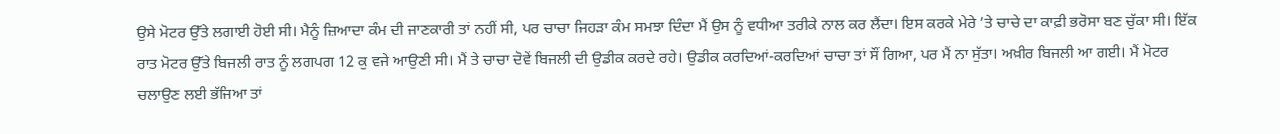ਉਸੇ ਮੋਟਰ ਉੱਤੇ ਲਗਾਈ ਹੋਈ ਸੀ। ਮੈਨੂੰ ਜ਼ਿਆਦਾ ਕੰਮ ਦੀ ਜਾਣਕਾਰੀ ਤਾਂ ਨਹੀਂ ਸੀ, ਪਰ ਚਾਚਾ ਜਿਹੜਾ ਕੰਮ ਸਮਝਾ ਦਿੰਦਾ ਮੈਂ ਉਸ ਨੂੰ ਵਧੀਆ ਤਰੀਕੇ ਨਾਲ ਕਰ ਲੈਂਦਾ। ਇਸ ਕਰਕੇ ਮੇਰੇ ’ਤੇ ਚਾਚੇ ਦਾ ਕਾਫ਼ੀ ਭਰੋਸਾ ਬਣ ਚੁੱਕਾ ਸੀ। ਇੱਕ ਰਾਤ ਮੋਟਰ ਉੱਤੇ ਬਿਜਲੀ ਰਾਤ ਨੂੰ ਲਗਪਗ 12 ਕੁ ਵਜੇ ਆਉਣੀ ਸੀ। ਮੈਂ ਤੇ ਚਾਚਾ ਦੋਵੇਂ ਬਿਜਲੀ ਦੀ ਉਡੀਕ ਕਰਦੇ ਰਹੇ। ਉਡੀਕ ਕਰਦਿਆਂ-ਕਰਦਿਆਂ ਚਾਚਾ ਤਾਂ ਸੌਂ ਗਿਆ, ਪਰ ਮੈਂ ਨਾ ਸੁੱਤਾ। ਅਖ਼ੀਰ ਬਿਜਲੀ ਆ ਗਈ। ਮੈਂ ਮੋਟਰ ਚਲਾਉਣ ਲਈ ਭੱਜਿਆ ਤਾਂ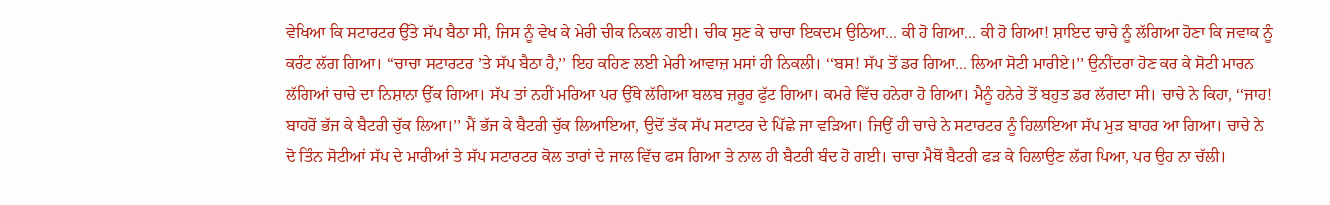ਵੇਖਿਆ ਕਿ ਸਟਾਰਟਰ ਉੱਤੇ ਸੱਪ ਬੈਠਾ ਸੀ, ਜਿਸ ਨੂੰ ਵੇਖ ਕੇ ਮੇਰੀ ਚੀਕ ਨਿਕਲ ਗਈ। ਚੀਕ ਸੁਣ ਕੇ ਚਾਚਾ ਇਕਦਮ ਉਠਿਆ... ਕੀ ਹੋ ਗਿਆ... ਕੀ ਹੋ ਗਿਆ! ਸ਼ਾਇਦ ਚਾਚੇ ਨੂੰ ਲੱਗਿਆ ਹੋਣਾ ਕਿ ਜਵਾਕ ਨੂੰ ਕਰੰਟ ਲੱਗ ਗਿਆ। ‘‘ਚਾਚਾ ਸਟਾਰਟਰ ’ਤੇ ਸੱਪ ਬੈਠਾ ਹੈ,’’ ਇਹ ਕਹਿਣ ਲਈ ਮੇਰੀ ਆਵਾਜ਼ ਮਸਾਂ ਹੀ ਨਿਕਲੀ। ‘‘ਬਸ! ਸੱਪ ਤੋਂ ਡਰ ਗਿਆ... ਲਿਆ ਸੋਟੀ ਮਾਰੀਏ।’’ ਉਨੀਂਦਰਾ ਹੋਣ ਕਰ ਕੇ ਸੋਟੀ ਮਾਰਨ ਲੱਗਿਆਂ ਚਾਚੇ ਦਾ ਨਿਸ਼ਾਨਾ ਉੱਕ ਗਿਆ। ਸੱਪ ਤਾਂ ਨਹੀਂ ਮਰਿਆ ਪਰ ਉੱਥੇ ਲੱਗਿਆ ਬਲਬ ਜ਼ਰੂਰ ਫੁੱਟ ਗਿਆ। ਕਮਰੇ ਵਿੱਚ ਹਨੇਰਾ ਹੋ ਗਿਆ। ਮੈਨੂੰ ਹਨੇਰੇ ਤੋਂ ਬਹੁਤ ਡਰ ਲੱਗਦਾ ਸੀ। ਚਾਚੇ ਨੇ ਕਿਹਾ, ‘‘ਜਾਹ! ਬਾਹਰੋਂ ਭੱਜ ਕੇ ਬੈਟਰੀ ਚੁੱਕ ਲਿਆ।’’ ਮੈਂ ਭੱਜ ਕੇ ਬੈਟਰੀ ਚੁੱਕ ਲਿਆਇਆ, ਉਦੋਂ ਤੱਕ ਸੱਪ ਸਟਾਟਰ ਦੇ ਪਿੱਛੇ ਜਾ ਵੜਿਆ। ਜਿਉਂ ਹੀ ਚਾਚੇ ਨੇ ਸਟਾਰਟਰ ਨੂੰ ਹਿਲਾਇਆ ਸੱਪ ਮੁੜ ਬਾਹਰ ਆ ਗਿਆ। ਚਾਚੇ ਨੇ ਦੋ ਤਿੰਨ ਸੋਟੀਆਂ ਸੱਪ ਦੇ ਮਾਰੀਆਂ ਤੇ ਸੱਪ ਸਟਾਰਟਰ ਕੋਲ ਤਾਰਾਂ ਦੇ ਜਾਲ ਵਿੱਚ ਫਸ ਗਿਆ ਤੇ ਨਾਲ ਹੀ ਬੈਟਰੀ ਬੰਦ ਹੋ ਗਈ। ਚਾਚਾ ਮੈਥੋਂ ਬੈਟਰੀ ਫੜ ਕੇ ਹਿਲਾਉਣ ਲੱਗ ਪਿਆ, ਪਰ ਉਹ ਨਾ ਚੱਲੀ।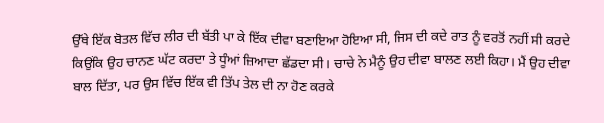ਉੱਥੇ ਇੱਕ ਬੋਤਲ ਵਿੱਚ ਲੀਰ ਦੀ ਬੱਤੀ ਪਾ ਕੇ ਇੱਕ ਦੀਵਾ ਬਣਾਇਆ ਹੋਇਆ ਸੀ, ਜਿਸ ਦੀ ਕਦੇ ਰਾਤ ਨੂੰ ਵਰਤੋਂ ਨਹੀਂ ਸੀ ਕਰਦੇ ਕਿਉਂਕਿ ਉਹ ਚਾਨਣ ਘੱਟ ਕਰਦਾ ਤੇ ਧੂੰਆਂ ਜ਼ਿਆਦਾ ਛੱਡਦਾ ਸੀ। ਚਾਚੇ ਨੇ ਮੈਨੂੰ ਉਹ ਦੀਵਾ ਬਾਲਣ ਲਈ ਕਿਹਾ। ਮੈਂ ਉਹ ਦੀਵਾ ਬਾਲ ਦਿੱਤਾ, ਪਰ ਉਸ ਵਿੱਚ ਇੱਕ ਵੀ ਤਿੱਪ ਤੇਲ ਦੀ ਨਾ ਹੋਣ ਕਰਕੇ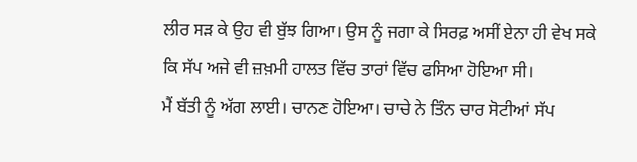ਲੀਰ ਸੜ ਕੇ ਉਹ ਵੀ ਬੁੱਝ ਗਿਆ। ਉਸ ਨੂੰ ਜਗਾ ਕੇ ਸਿਰਫ਼ ਅਸੀਂ ਏਨਾ ਹੀ ਵੇਖ ਸਕੇ ਕਿ ਸੱਪ ਅਜੇ ਵੀ ਜ਼ਖ਼ਮੀ ਹਾਲਤ ਵਿੱਚ ਤਾਰਾਂ ਵਿੱਚ ਫਸਿਆ ਹੋਇਆ ਸੀ।
ਮੈਂ ਬੱਤੀ ਨੂੰ ਅੱਗ ਲਾਈ। ਚਾਨਣ ਹੋਇਆ। ਚਾਚੇ ਨੇ ਤਿੰਨ ਚਾਰ ਸੋਟੀਆਂ ਸੱਪ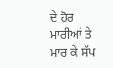ਦੇ ਹੋਰ ਮਾਰੀਆਂ ਤੇ ਮਾਰ ਕੇ ਸੱਪ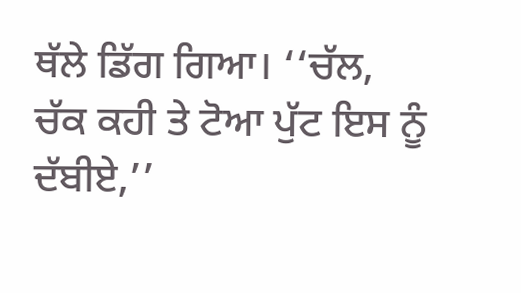ਥੱਲੇ ਡਿੱਗ ਗਿਆ। ‘‘ਚੱਲ, ਚੱਕ ਕਹੀ ਤੇ ਟੋਆ ਪੁੱਟ ਇਸ ਨੂੰ ਦੱਬੀਏ,’’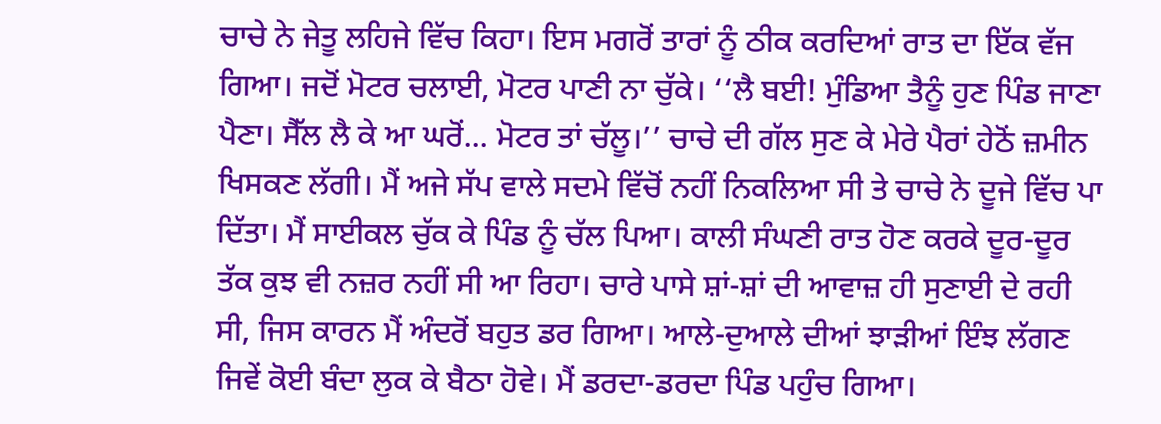ਚਾਚੇ ਨੇ ਜੇਤੂ ਲਹਿਜੇ ਵਿੱਚ ਕਿਹਾ। ਇਸ ਮਗਰੋਂ ਤਾਰਾਂ ਨੂੰ ਠੀਕ ਕਰਦਿਆਂ ਰਾਤ ਦਾ ਇੱਕ ਵੱਜ ਗਿਆ। ਜਦੋਂ ਮੋਟਰ ਚਲਾਈ, ਮੋਟਰ ਪਾਣੀ ਨਾ ਚੁੱਕੇ। ‘‘ਲੈ ਬਈ! ਮੁੰਡਿਆ ਤੈਨੂੰ ਹੁਣ ਪਿੰਡ ਜਾਣਾ ਪੈਣਾ। ਸੈੱਲ ਲੈ ਕੇ ਆ ਘਰੋਂ... ਮੋਟਰ ਤਾਂ ਚੱਲੂ।’’ ਚਾਚੇ ਦੀ ਗੱਲ ਸੁਣ ਕੇ ਮੇਰੇ ਪੈਰਾਂ ਹੇਠੋਂ ਜ਼ਮੀਨ ਖਿਸਕਣ ਲੱਗੀ। ਮੈਂ ਅਜੇ ਸੱਪ ਵਾਲੇ ਸਦਮੇ ਵਿੱਚੋਂ ਨਹੀਂ ਨਿਕਲਿਆ ਸੀ ਤੇ ਚਾਚੇ ਨੇ ਦੂਜੇ ਵਿੱਚ ਪਾ ਦਿੱਤਾ। ਮੈਂ ਸਾਈਕਲ ਚੁੱਕ ਕੇ ਪਿੰਡ ਨੂੰ ਚੱਲ ਪਿਆ। ਕਾਲੀ ਸੰਘਣੀ ਰਾਤ ਹੋਣ ਕਰਕੇ ਦੂਰ-ਦੂਰ ਤੱਕ ਕੁਝ ਵੀ ਨਜ਼ਰ ਨਹੀਂ ਸੀ ਆ ਰਿਹਾ। ਚਾਰੇ ਪਾਸੇ ਸ਼ਾਂ-ਸ਼ਾਂ ਦੀ ਆਵਾਜ਼ ਹੀ ਸੁਣਾਈ ਦੇ ਰਹੀ ਸੀ, ਜਿਸ ਕਾਰਨ ਮੈਂ ਅੰਦਰੋਂ ਬਹੁਤ ਡਰ ਗਿਆ। ਆਲੇ-ਦੁਆਲੇ ਦੀਆਂ ਝਾੜੀਆਂ ਇੰਝ ਲੱਗਣ ਜਿਵੇਂ ਕੋਈ ਬੰਦਾ ਲੁਕ ਕੇ ਬੈਠਾ ਹੋਵੇ। ਮੈਂ ਡਰਦਾ-ਡਰਦਾ ਪਿੰਡ ਪਹੁੰਚ ਗਿਆ।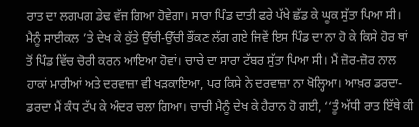ਰਾਤ ਦਾ ਲਗਪਗ ਡੇਢ ਵੱਜ ਗਿਆ ਹੋਵੇਗਾ। ਸਾਰਾ ਪਿੰਡ ਦਾਤੀ ਫਰੇ ਪੱਖੇ ਛੱਡ ਕੇ ਘੂਕ ਸੁੱਤਾ ਪਿਆ ਸੀ। ਮੈਨੂੰ ਸਾਈਕਲ ’ਤੇ ਦੇਖ ਕੇ ਕੁੱਤੇ ਉੱਚੀ-ਉੱਚੀ ਭੌਂਕਣ ਲੱਗ ਗਏ ਜਿਵੇਂ ਇਸ ਪਿੰਡ ਦਾ ਨਾ ਹੋ ਕੇ ਕਿਸੇ ਹੋਰ ਥਾਂ ਤੋਂ ਪਿੰਡ ਵਿੱਚ ਚੋਰੀ ਕਰਨ ਆਇਆ ਹੋਵਾਂ। ਚਾਚੇ ਦਾ ਸਾਰਾ ਟੱਬਰ ਸੁੱਤਾ ਪਿਆ ਸੀ। ਮੈਂ ਜ਼ੋਰ-ਜ਼ੋਰ ਨਾਲ ਹਾਕਾਂ ਮਾਰੀਆਂ ਅਤੇ ਦਰਵਾਜ਼ਾ ਵੀ ਖੜਕਾਇਆ, ਪਰ ਕਿਸੇ ਨੇ ਦਰਵਾਜ਼ਾ ਨਾ ਖੋਲ੍ਹਿਆ। ਆਖ਼ਰ ਡਰਦਾ-ਡਰਦਾ ਮੈਂ ਕੰਧ ਟੱਪ ਕੇ ਅੰਦਰ ਚਲਾ ਗਿਆ। ਚਾਚੀ ਮੈਨੂੰ ਦੇਖ ਕੇ ਹੈਰਾਨ ਹੋ ਗਈ, ‘‘ਤੂੰ ਅੱਧੀ ਰਾਤ ਇੱਥੇ ਕੀ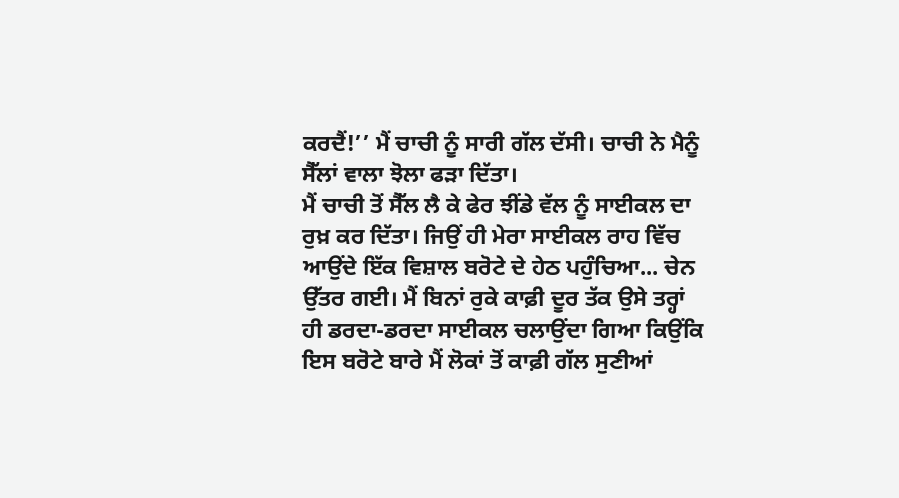ਕਰਦੈਂ!’’ ਮੈਂ ਚਾਚੀ ਨੂੰ ਸਾਰੀ ਗੱਲ ਦੱਸੀ। ਚਾਚੀ ਨੇ ਮੈਨੂੰ ਸੈੱਲਾਂ ਵਾਲਾ ਝੋਲਾ ਫੜਾ ਦਿੱਤਾ।
ਮੈਂ ਚਾਚੀ ਤੋਂ ਸੈੱਲ ਲੈ ਕੇ ਫੇਰ ਝੀਂਡੇ ਵੱਲ ਨੂੰ ਸਾਈਕਲ ਦਾ ਰੁਖ਼ ਕਰ ਦਿੱਤਾ। ਜਿਉਂ ਹੀ ਮੇਰਾ ਸਾਈਕਲ ਰਾਹ ਵਿੱਚ ਆਉਂਦੇ ਇੱਕ ਵਿਸ਼ਾਲ ਬਰੋਟੇ ਦੇ ਹੇਠ ਪਹੁੰਚਿਆ... ਚੇਨ ਉੱਤਰ ਗਈ। ਮੈਂ ਬਿਨਾਂ ਰੁਕੇ ਕਾਫ਼ੀ ਦੂਰ ਤੱਕ ਉਸੇ ਤਰ੍ਹਾਂ ਹੀ ਡਰਦਾ-ਡਰਦਾ ਸਾਈਕਲ ਚਲਾਉਂਦਾ ਗਿਆ ਕਿਉਂਕਿ ਇਸ ਬਰੋਟੇ ਬਾਰੇ ਮੈਂ ਲੋਕਾਂ ਤੋਂ ਕਾਫ਼ੀ ਗੱਲ ਸੁਣੀਆਂ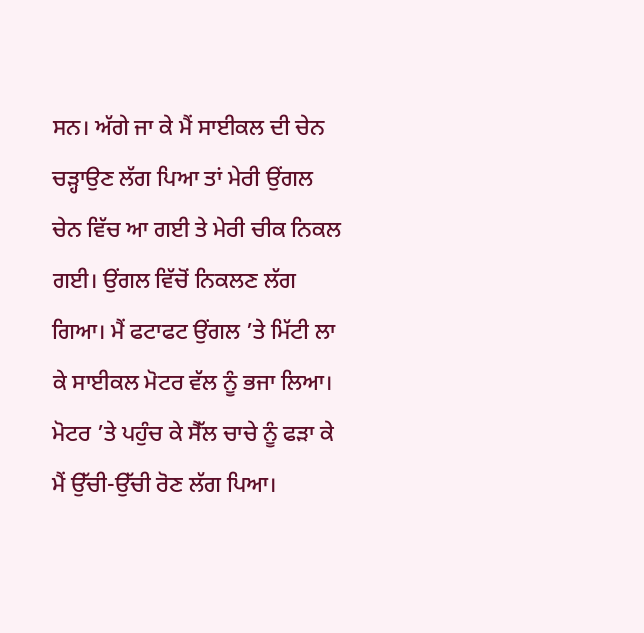ਸਨ। ਅੱਗੇ ਜਾ ਕੇ ਮੈਂ ਸਾਈਕਲ ਦੀ ਚੇਨ ਚੜ੍ਹਾਉਣ ਲੱਗ ਪਿਆ ਤਾਂ ਮੇਰੀ ਉਂਗਲ ਚੇਨ ਵਿੱਚ ਆ ਗਈ ਤੇ ਮੇਰੀ ਚੀਕ ਨਿਕਲ ਗਈ। ਉਂਗਲ ਵਿੱਚੋਂ ਨਿਕਲਣ ਲੱਗ ਗਿਆ। ਮੈਂ ਫਟਾਫਟ ਉਂਗਲ ’ਤੇ ਮਿੱਟੀ ਲਾ ਕੇ ਸਾਈਕਲ ਮੋਟਰ ਵੱਲ ਨੂੰ ਭਜਾ ਲਿਆ। ਮੋਟਰ ’ਤੇ ਪਹੁੰਚ ਕੇ ਸੈੱਲ ਚਾਚੇ ਨੂੰ ਫੜਾ ਕੇ ਮੈਂ ਉੱਚੀ-ਉੱਚੀ ਰੋਣ ਲੱਗ ਪਿਆ।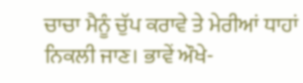ਚਾਚਾ ਮੈਨੂੰ ਚੁੱਪ ਕਰਾਵੇ ਤੇ ਮੇਰੀਆਂ ਧਾਹਾਂ ਨਿਕਲੀ ਜਾਣ। ਭਾਵੇਂ ਔਖੇ-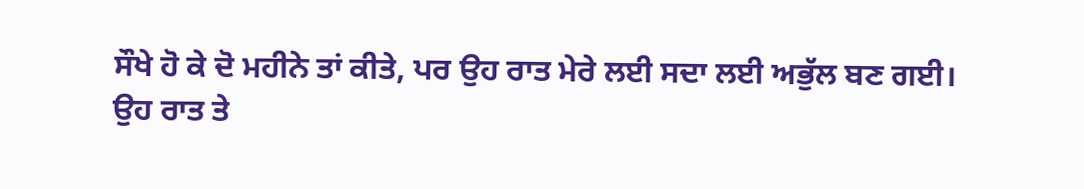ਸੌਖੇ ਹੋ ਕੇ ਦੋ ਮਹੀਨੇ ਤਾਂ ਕੀਤੇ, ਪਰ ਉਹ ਰਾਤ ਮੇਰੇ ਲਈ ਸਦਾ ਲਈ ਅਭੁੱਲ ਬਣ ਗਈ।
ਉਹ ਰਾਤ ਤੇ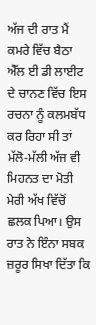ਅੱਜ ਦੀ ਰਾਤ ਮੈਂ ਕਮਰੇ ਵਿੱਚ ਬੈਠਾ ਐੱਲ ਈ ਡੀ ਲਾਈਟ ਦੇ ਚਾਨਣ ਵਿੱਚ ਇਸ ਰਚਨਾ ਨੂੰ ਕਲਮਬੱਧ ਕਰ ਰਿਹਾ ਸੀ ਤਾਂ ਮੱਲੋ-ਮੱਲੀ ਅੱਜ ਵੀ ਮਿਹਨਤ ਦਾ ਮੋਤੀ ਮੇਰੀ ਅੱਖ ਵਿੱਚੋਂ ਛਲਕ ਪਿਆ। ਉਸ ਰਾਤ ਨੇ ਇੰਨਾ ਸਬਕ ਜ਼ਰੂਰ ਸਿਖਾ ਦਿੱਤਾ ਕਿ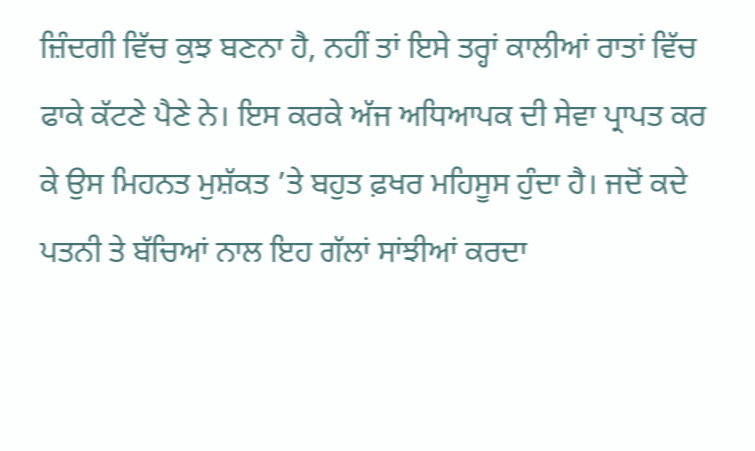ਜ਼ਿੰਦਗੀ ਵਿੱਚ ਕੁਝ ਬਣਨਾ ਹੈ, ਨਹੀਂ ਤਾਂ ਇਸੇ ਤਰ੍ਹਾਂ ਕਾਲੀਆਂ ਰਾਤਾਂ ਵਿੱਚ ਫਾਕੇ ਕੱਟਣੇ ਪੈਣੇ ਨੇ। ਇਸ ਕਰਕੇ ਅੱਜ ਅਧਿਆਪਕ ਦੀ ਸੇਵਾ ਪ੍ਰਾਪਤ ਕਰ ਕੇ ਉਸ ਮਿਹਨਤ ਮੁਸ਼ੱਕਤ ’ਤੇ ਬਹੁਤ ਫ਼ਖਰ ਮਹਿਸੂਸ ਹੁੰਦਾ ਹੈ। ਜਦੋਂ ਕਦੇ ਪਤਨੀ ਤੇ ਬੱਚਿਆਂ ਨਾਲ ਇਹ ਗੱਲਾਂ ਸਾਂਝੀਆਂ ਕਰਦਾ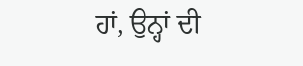ਹਾਂ, ਉਨ੍ਹਾਂ ਦੀ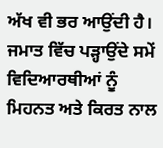ਅੱਖ ਵੀ ਭਰ ਆਉਂਦੀ ਹੈ। ਜਮਾਤ ਵਿੱਚ ਪੜ੍ਹਾਉਂਦੇ ਸਮੇਂ ਵਿਦਿਆਰਥੀਆਂ ਨੂੰ ਮਿਹਨਤ ਅਤੇ ਕਿਰਤ ਨਾਲ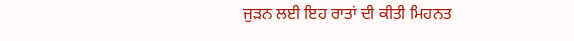ਜੁੜਨ ਲਈ ਇਹ ਰਾਤਾਂ ਦੀ ਕੀਤੀ ਮਿਹਨਤ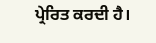ਪ੍ਰੇਰਿਤ ਕਰਦੀ ਹੈ।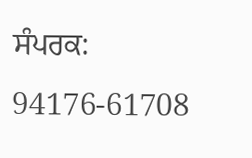ਸੰਪਰਕ: 94176-61708